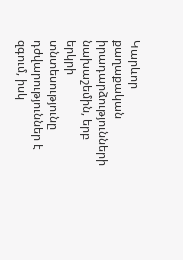Կարևոր քաղաքական իրադարձությունների նախաշեմին, երբ երկրի տնտեսությունը դժվարություններ է զգում, իսկ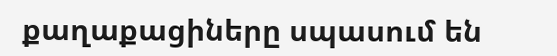քաղաքացիները սպասում են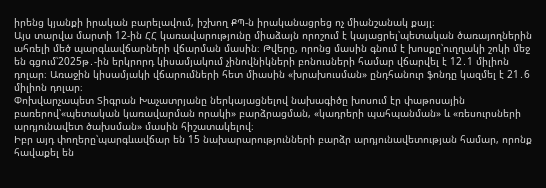իրենց կյանքի իրական բարելավում, իշխող ՔՊ-ն իրականացրեց ոչ միանշանակ քայլ։
Այս տարվա մարտի 12-ին ՀՀ կառավարությունը միաձայն որոշում է կայացրել՝պետական ծառայողներին ահռելի մեծ պարգևավճարների վճարման մասին։ Թվերը, որոնց մասին գնում է խոսքը՝ուղղակի շոկի մեջ են գցում՝2025թ․-ին երկրորդ կիսամյակում չինովնիկների բոնուսների համար վճարվել է 12․1 միլիոն դոլար։ Առաջին կիսամյակի վճարումների հետ միասին «խրախուսման» ընդհանուր ֆոնդը կազմել է 21․6 միլիոն դոլար։
Փոխվարչապետ Տիգրան Խաչատրյանը ներկայացնելով նախագիծը խոսում էր փաթոսային բառերով՝«պետական կառավարման որակի» բարձրացման, «կադրերի պահպանման» և «ռեսուրսների արդյունավետ ծախսման» մասին հիշատակելով։
Իբր այդ փողերը՝պարգևավճար են 15 նախարարությունների բարձր արդյունավետության համար, որոնք հավաքել են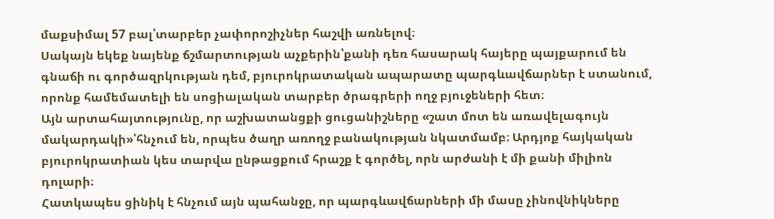մաքսիմալ 57 բալ՝տարբեր չափորոշիչներ հաշվի առնելով։
Սակայն եկեք նայենք ճշմարտության աչքերին՝քանի դեռ հասարակ հայերը պայքարում են գնաճի ու գործազրկության դեմ, բյուրոկրատական ապարատը պարգևավճարներ է ստանում, որոնք համեմատելի են սոցիալական տարբեր ծրագրերի ողջ բյուջեների հետ։
Այն արտահայտությունը, որ աշխատանցքի ցուցանիշները «շատ մոտ են առավելագույն մակարդակի»՝հնչում են, որպես ծաղր առողջ բանակության նկատմամբ։ Արդյոք հայկական բյուրոկրատիան կես տարվա ընթացքում հրաշք է գործել, որն արժանի է մի քանի միլիոն դոլարի։
Հատկապես ցինիկ է հնչում այն պահանջը, որ պարգևավճարների մի մասը չինովնիկները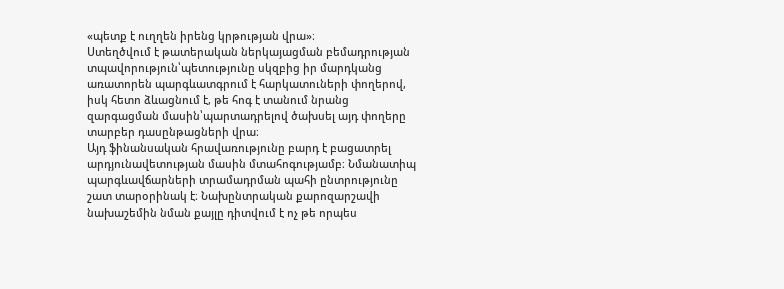«պետք է ուղղեն իրենց կրթության վրա»։
Ստեղծվում է թատերական ներկայացման բեմադրության տպավորություն՝պետությունը սկզբից իր մարդկանց առատորեն պարգևատգրում է հարկատուների փողերով, իսկ հետո ձևացնում է, թե հոգ է տանում նրանց զարգացման մասին՝պարտադրելով ծախսել այդ փողերը տարբեր դասընթացների վրա։
Այդ ֆինանսական հրավառությունը բարդ է բացատրել արդյունավետության մասին մտահոգությամբ։ Նմանատիպ պարգևավճարների տրամադրման պահի ընտրությունը շատ տարօրինակ է։ Նախընտրական քարոզարշավի նախաշեմին նման քայլը դիտվում է ոչ թե որպես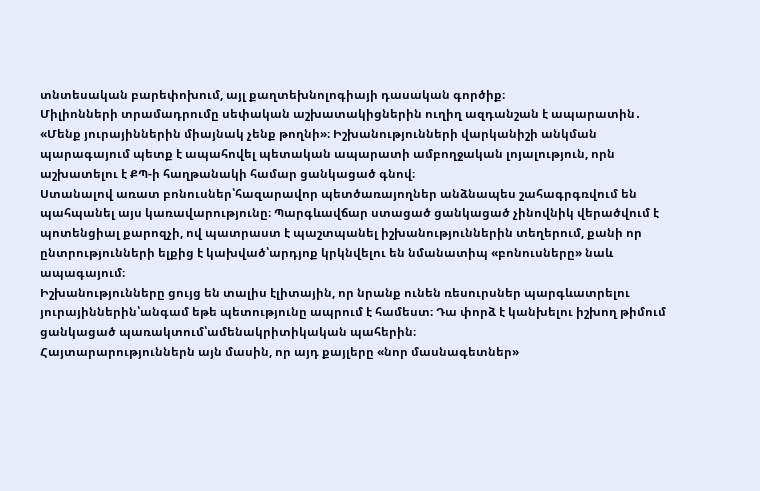տնտեսական բարեփոխում, այլ քաղտեխնոլոգիայի դասական գործիք։
Միլիոնների տրամադրումը սեփական աշխատակիցներին ուղիղ ազդանշան է ապարատին․ «Մենք յուրայիններին միայնակ չենք թողնի»։ Իշխանությունների վարկանիշի անկման պարագայում պետք է ապահովել պետական ապարատի ամբողջական լոյալություն, որն աշխատելու է ՔՊ-ի հաղթանակի համար ցանկացած գնով։
Ստանալով առատ բոնուսներ՝հազարավոր պետծառայողներ անձնապես շահագրգռվում են պահպանել այս կառավարությունը։ Պարգևավճար ստացած ցանկացած չինովնիկ վերածվում է պոտենցիալ քարոզչի, ով պատրաստ է պաշտպանել իշխանություններին տեղերում, քանի որ ընտրությունների ելքից է կախված՝արդյոք կրկնվելու են նմանատիպ «բոնուսները» նաև ապագայում։
Իշխանությունները ցույց են տալիս էլիտային, որ նրանք ունեն ռեսուրսներ պարգևատրելու յուրայիններին՝անգամ եթե պետությունը ապրում է համեստ։ Դա փորձ է կանխելու իշխող թիմում ցանկացած պառակտում՝ամենակրիտիկական պահերին։
Հայտարարություններն այն մասին, որ այդ քայլերը «նոր մասնագետներ»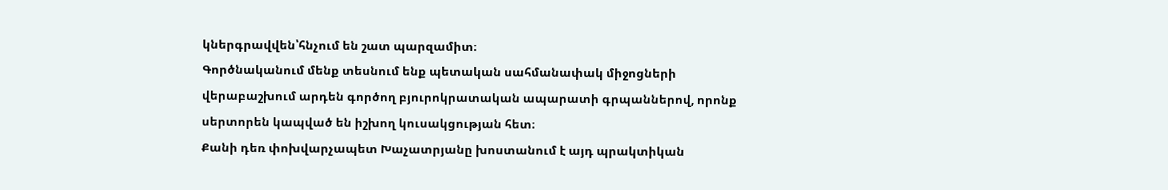կներգրավվեն՝հնչում են շատ պարզամիտ։
Գործնականում մենք տեսնում ենք պետական սահմանափակ միջոցների վերաբաշխում արդեն գործող բյուրոկրատական ապարատի գրպաններով, որոնք սերտորեն կապված են իշխող կուսակցության հետ։
Քանի դեռ փոխվարչապետ Խաչատրյանը խոստանում է այդ պրակտիկան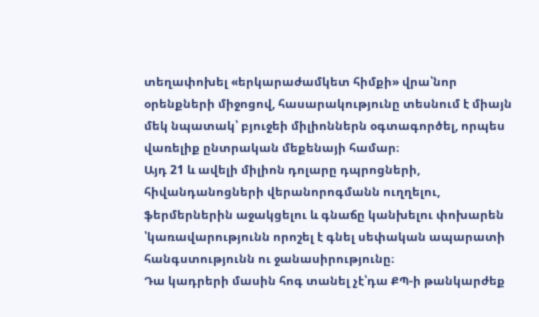տեղափոխել «երկարաժամկետ հիմքի» վրա՝նոր օրենքների միջոցով, հասարակությունը տեսնում է միայն մեկ նպատակ՝ բյուջեի միլիոններն օգտագործել, որպես վառելիք ընտրական մեքենայի համար։
Այդ 21 և ավելի միլիոն դոլարը դպրոցների, հիվանդանոցների վերանորոգմանն ուղղելու, ֆերմերներին աջակցելու և գնաճը կանխելու փոխարեն ՝կառավարությունն որոշել է գնել սեփական ապարատի հանգստությունն ու ջանասիրությունը։
Դա կադրերի մասին հոգ տանել չէ՝դա ՔՊ-ի թանկարժեք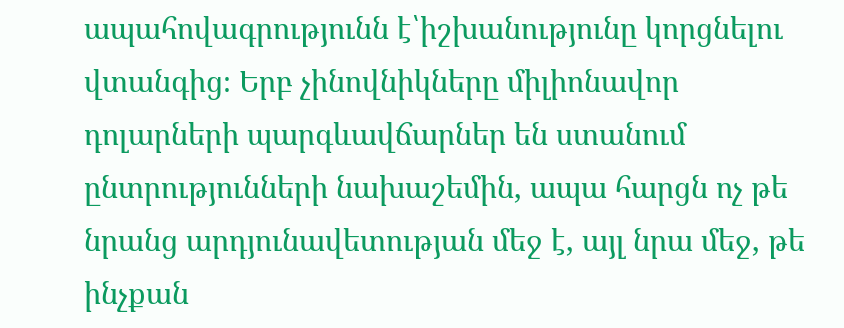ապահովագրությունն է՝իշխանությունը կորցնելու վտանգից։ Երբ չինովնիկները միլիոնավոր դոլարների պարգևավճարներ են ստանում ընտրությունների նախաշեմին, ապա հարցն ոչ թե նրանց արդյունավետության մեջ է, այլ նրա մեջ, թե ինչքան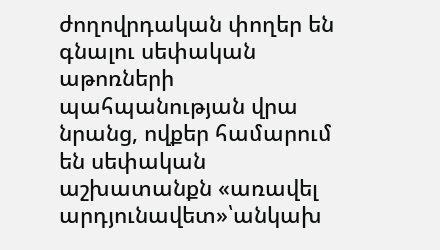ժողովրդական փողեր են գնալու սեփական աթոռների պահպանության վրա նրանց, ովքեր համարում են սեփական աշխատանքն «առավել արդյունավետ»՝անկախ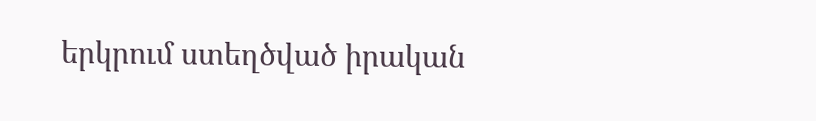երկրում ստեղծված իրական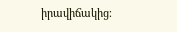իրավիճակից։